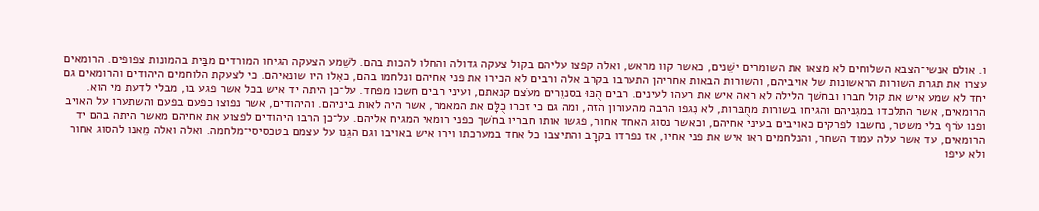ו. אולם אנשי־הצבא השלוחים לא מצאו את השומרים ישֵׁנים, כאשר קוו מראש, ואלה קפצו עליהם בקול צעקה גדולה והחלו להכות בהם. לשֵׁמע הצעקה הגיחו המורדים מבַּית בהמונות צפופים. הרומאים עצרו את תגרת השורות הראשונות של אויביהם, והשורות הבאות אחריהן התערבו בקרב אלה ורבים לא הכירו את פני אחיהם ונלחמו בהם, כאִלו היו שונאיהם. כי לצעקת הלוחמים היהודים והרומאים גם יחד לא שמע איש את קול חברו ובחשׁך הלילה לא ראה איש את רעהו לעינים. רבים הֻכּוּ בסנוֵרים מעֹצם קנאתם, ועיני רבים חשכו מפחד. על־כן היתה יד איש בכל אשר פגע בו, מבלי לדעת מי הוא. הרומאים, אשר התלכדו במגִניהם והגיחו בשורות מחֻבּרות, לא נִגפו הרבה מהעורון הזה, ומה גם כי זכרו כֻלָּם את המאמר, אשר היה לאות ביניהם. והיהודים, אשר נפוצו כפעם בפעם והשתערו על האויב ופנו עֹרף בלי משטר, נחשבו לפרקים כאויבים בעיני אחיהם, וכאשר נסוג האחד אחור, פגשו אותו חבריו בחֹשך כפני רומאי המגיח אליהם. על־כן הרבו היהודים לפצוע את אחיהם מאשר היתה בהם יד הרומאים, עד אשר עלה עמוד השחר, והנלחמים ראו איש את פני אחיו, אז נפרדו בקרָב והתיצבו כל אחד במערכתו וירו איש באויבו וגם הגֵנו על עצמם בטכסיסי־מלחמה. ואלה ואלה מֵאנו להסוג אחור ולא עיפו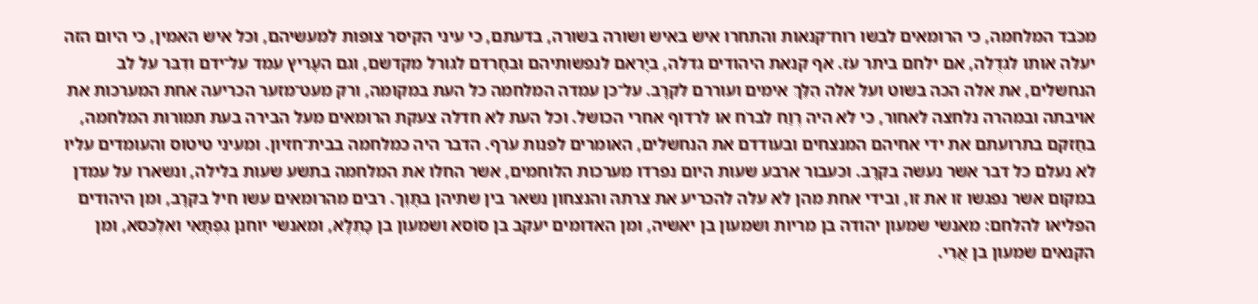מכֹּבד המלחמה, כי הרומאים לבשו רוח־קנאות והתחרו איש באיש ושורה בשורה, בדעתם, כי עיני הקיסר צופות למעשיהם, וכל איש האמין, כי היום הזה יעלה אותו לגדֻלה, אם ילחם ביתר עֹז. אף קנאת היהודים גדלה, ביָראם לנפשותיהם וּבחָרדם לגורל מקדשם, וגם העָריץ עמד על־ידם ודִבּר על לב הנחשלים, את אלה הכה בשוט ועל אלה הִלֵּךְ אימים ועוררם לקרָב. על־כן עמדה המלחמה כל העת במקומה, ורק מעט־מזער הכריעה אחת המערכות את אויבתה ובמהרה נלחצה לאחור, כי לא היה רֶוַח לברֹח או לרדוף אחרי הכושל. וכל העת לא חדלה צעקת הרומאים מעל הבירה בעת תמורות המלחמה, בחַזקם בתרועתם את ידי אחיהם המנצחים ובעודדם את הנחשלים, האומרים לפנות עֹרף. הדבר היה כמלחמה בבית־חזיון. ומעיני טיטוס והעומדים עליו לא נעלם כל דבר אשר נעשה בקרָב. וכעבור ארבע שעות היום נפרדו מערכות הלוחמים, אשר החלו את המלחמה בתשע שעות בלילה, ונשארו על עמדן במקום אשר נפגשו זו את זו, ובידי אחת מהן לא עלה להכריע את צרתהּ והנצחון נשאר בין שתיהן בתָּוֶך. רבים מהרומאים עשו חיל בקרָב, ומן היהודים הפליאו להלחם: מאנשי שמעון יהודה בן מריות ושמעון בן יאשיה, ומן האדומים יעקב בן סוֹסא ושמעון בן כָּתְלָא, ומאנשי יוחנן גִפְתָּאִי ואלֶכּסא, ומן הקנאים שמעון בן אֲרִי.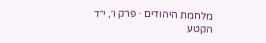מלחמת היהודים · פרק ו׳, י״ד
הקטע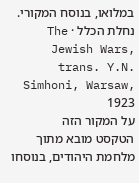במלואו, בנוסח המקורי.
נחלת הכלל · The Jewish Wars, trans. Y.N. Simhoni, Warsaw, 1923
על המקור הזה
הטקסט מובא מתוך מלחמת היהודים, בנוסחו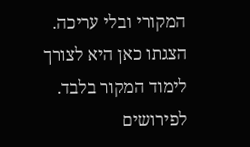המקורי ובלי עריכה. הצגתו כאן היא לצורך לימוד המקור בלבד. לפירושים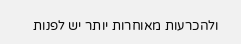ולהכרעות מאוחרות יותר יש לפנות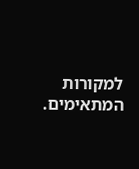למקורות המתאימים.